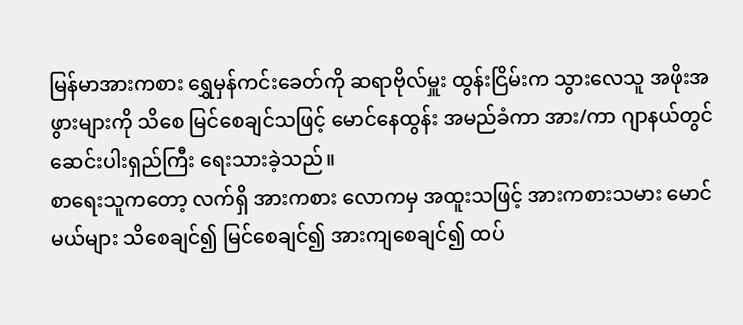မြန်မာအားကစား ရွှေမှန်ကင်းခေတ်ကို ဆရာဗိုလ်မှူး ထွန်းငြိမ်းက သွားလေသူ အဖိုးအဖွားများကို သိစေ မြင်စေချင်သဖြင့် မောင်နေထွန်း အမည်ခံကာ အား/ကာ ဂျာနယ်တွင် ဆေင်းပါးရှည်ကြီး ရေးသားခဲ့သည်။
စာရေးသူကတော့ လက်ရှိ အားကစား လောကမှ အထူးသဖြင့် အားကစားသမား မောင်မယ်များ သိစေချင်၍ မြင်စေချင်၍ အားကျစေချင်၍ ထပ်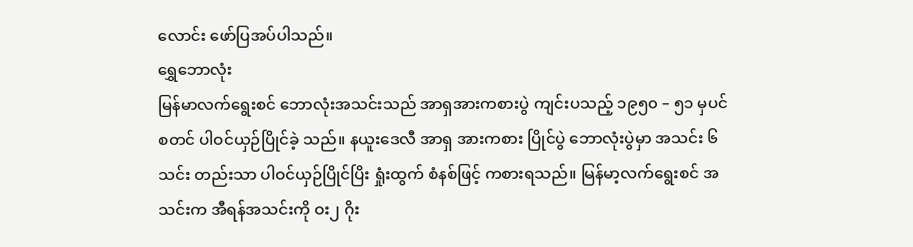လောင်း ဖော်ပြအပ်ပါသည်။
ရွှေဘောလုံး
မြန်မာလက်ရွေးစင် ဘောလုံးအသင်းသည် အာရှအားကစားပွဲ ကျင်းပသည့် ၁၉၅၀ – ၅၁ မှပင် စတင် ပါဝင်ယှဉ်ပြိုင်ခဲ့ သည်။ နယူးဒေလီ အာရှ အားကစား ပြိုင်ပွဲ ဘောလုံးပွဲမှာ အသင်း ၆ သင်း တည်းသာ ပါဝင်ယှဉ်ပြိုင်ပြိး ရှုံးထွက် စံနစ်ဖြင့် ကစားရသည်။ မြန်မာ့လက်ရွေးစင် အသင်းက အီရန်အသင်းကို ဝး၂ ဂိုး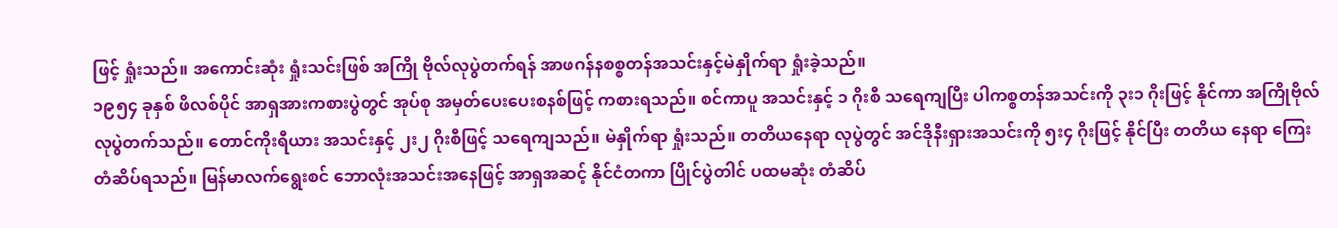ဖြင့် ရှုံးသည်။ အကောင်းဆုံး ရှုံးသင်းဖြစ် အကြို ဗိုလ်လုပွဲတက်ရန် အာဖဂန်နစစ္စတန်အသင်းနှင့်မဲနှိုက်ရာ ရှုံးခဲ့သည်။
၁၉၅၄ ခုနှစ် ဖိလစ်ပိုင် အာရှအားကစားပွဲတွင် အုပ်စု အမှတ်ပေးပေးစနစ်ဖြင့် ကစားရသည်။ စင်ကာပူ အသင်းနှင့် ၁ ဂိုးစီ သရေကျပြီး ပါကစ္စတန်အသင်းကို ၃း၁ ဂိုးဖြင့် နိုင်ကာ အကြိုဗိုလ်လုပွဲတက်သည်။ တောင်ကိုးရီယား အသင်းနှင့် ၂း၂ ဂိုးစီဖြင့် သရေကျသည်။ မဲနှိုက်ရာ ရှုံးသည်။ တတိယနေရာ လုပွဲတွင် အင်ဒိုနီးရှားအသင်းကို ၅း၄ ဂိုးဖြင့် နိုင်ပြီး တတိယ နေရာ ကြေးတံဆိပ်ရသည်။ မြန်မာလက်ရွေးစင် ဘောလုံးအသင်းအနေဖြင့် အာရှအဆင့် နိုင်ငံတကာ ပြိုင်ပွဲတါင် ပထမဆုံး တံဆိပ်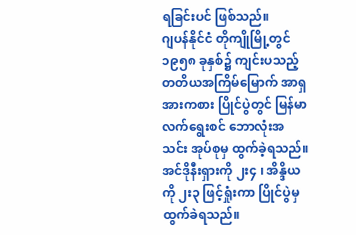ရခြင်းပင် ဖြစ်သည်။
ဂျပန်နိုင်ငံ တိုကျိုမြို့တွင် ၁၉၅၈ ခုနှစ်၌ ကျင်းပသည့် တတိယအကြိမ်မြောက် အာရှအားကစား ပြိုင်ပွဲတွင် မြန်မာ လက်ရွေးစင် ဘောလုံးအသင်း အုပ်စုမှ ထွက်ခဲ့ရသည်။ အင်ဒိုနီးရှားကို ၂း၄ ၊ အိန္ဒိယကို ၂း၃ ဖြင့်ရှုံးကာ ပြိုင်ပွဲမှ ထွက်ခဲရသည်။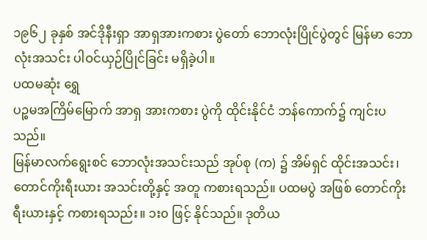၁၉၆၂ ခုနှစ် အင်ဒိုနီးရှာ အာရှအားကစား ပွဲတော် ဘောလုံးပြိုင်ပွဲတွင် မြန်မာ ဘောလုံးအသင်း ပါဝင်ယှဉ်ပြိုင်ခြင်း မရှိခဲ့ပါ။
ပထမဆုံး ရွှေ
ပဉ္စမအကြိမ်မြောက် အာရှ အားကစား ပွဲကို ထိုင်းနိုင်ငံ ဘန်ကောက်၌ ကျင်းပသည်။
မြန်မာလက်ရွေးစင် ဘောလုံးအသင်းသည် အုပ်စု (က) ၌ အိမ်ရှင် ထိုင်းအသင်း၊ တောင်ကိုးရီးယား အသင်းတို့နှင့် အတူ ကစားရသည်။ ပထမပွဲ အဖြစ် တောင်ကိုးရီးယားနှင့် ကစားရသည်း။ ၁း၀ ဖြင့် နိုင်သည်။ ဒုတိယ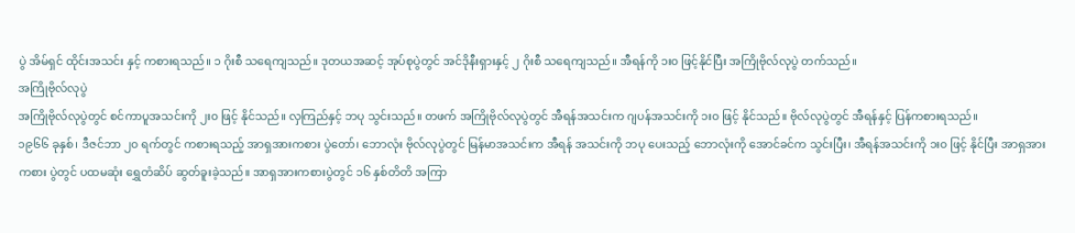ပွဲ အိမ်ရှင် ထိုင်းအသင်း နှင့် ကစားရသည်။ ၁ ဂိုးစီ သရေကျသည်။ ဒုတယအဆင့် အုပ်စုပွဲတွင် အင်ဒိုနီးရှားနှင့် ၂ ဂိုးစီ သရေကျသည်။ အီရန်ကို ၁း၀ ဖြင့်နိုင်ပြီး အကြိုဗိုလ်လုပွဲ တက်သည်။
အကြိုဗိုလ်လုပွဲ
အကြိုဗိုလ်လုပွဲတွင် စင်ကာပူအသင်းကို ၂း၀ ဖြင့် နိုင်သည်။ လှကြည်နှင့် ဘပု သွင်းသည်။ တဖက် အကြိုဗိုလ်လုပွဲတွင် အီရန်အသင်းက ဂျပန်အသင်းကို ၁း၀ ဖြင့် နိုင်သည်။ ဗိုလ်လုပွဲတွင် အီရန်နှင့် ပြန်ကစားရသည်။
၁၉၆၆ ခုနှစ်၊ ဒီဇင်ဘာ ၂၀ ရက်တွင် ကစားရသည့် အာရှအားကစား ပွဲတော်၊ ဘောလုံး ဗိုလ်လုပွဲတွင် မြန်မာအသင်းက အီရန် အသင်းကို ဘပု ပေးသည့် ဘောလုံးကို အောင်ခင်က သွင်းပြီး၊ အီရန်အသင်းကို ၁း၀ ဖြင့် နိုင်ပြီး အာရှအားကစား ပွဲတွင် ပထမဆုံး ရွှေတံဆိပ် ဆွတ်ခူးခဲ့သည်။ အာရှအားကစားပွဲတွင် ၁၆ နှစ်တိတိ အကြာ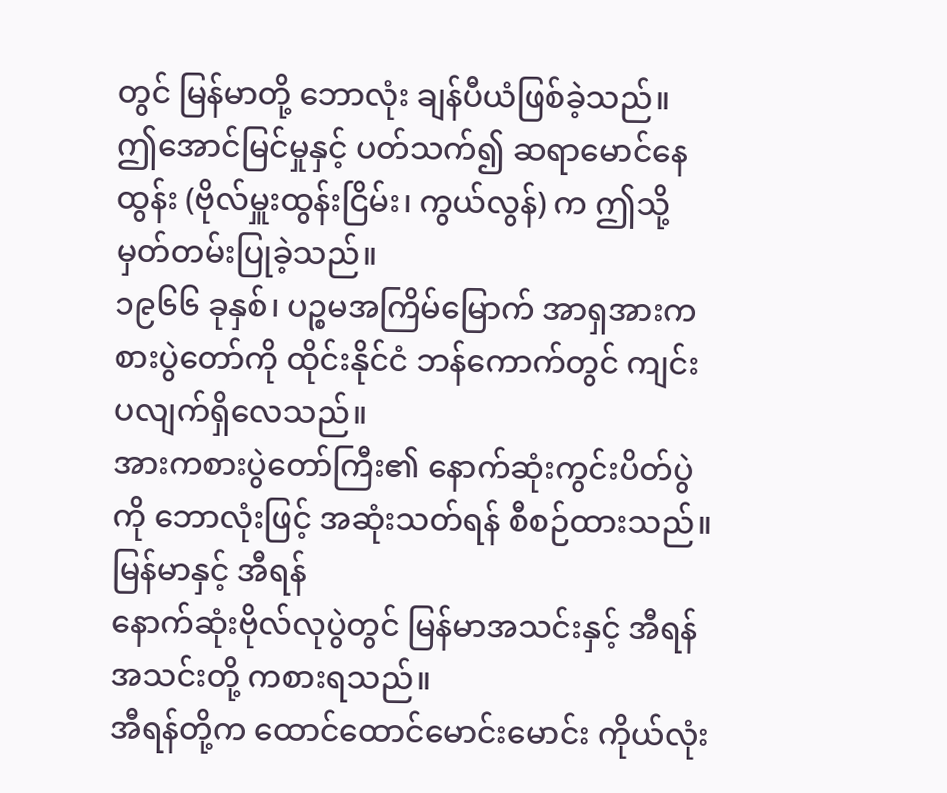တွင် မြန်မာတို့ ဘောလုံး ချန်ပီယံဖြစ်ခဲ့သည်။
ဤအောင်မြင်မှုနှင့် ပတ်သက်၍ ဆရာမောင်နေထွန်း (ဗိုလ်မှူးထွန်းငြိမ်း၊ ကွယ်လွန်) က ဤသို့ မှတ်တမ်းပြုခဲ့သည်။
၁၉၆၆ ခုနှစ်၊ ပဉ္စမအကြိမ်မြောက် အာရှအားကစားပွဲတော်ကို ထိုင်းနိုင်ငံ ဘန်ကောက်တွင် ကျင်းပလျက်ရှိလေသည်။
အားကစားပွဲတော်ကြီး၏ နောက်ဆုံးကွင်းပိတ်ပွဲကို ဘောလုံးဖြင့် အဆုံးသတ်ရန် စီစဉ်ထားသည်။
မြန်မာနှင့် အီရန်
နောက်ဆုံးဗိုလ်လုပွဲတွင် မြန်မာအသင်းနှင့် အီရန်အသင်းတို့ ကစားရသည်။
အီရန်တို့က ထောင်ထောင်မောင်းမောင်း ကိုယ်လုံး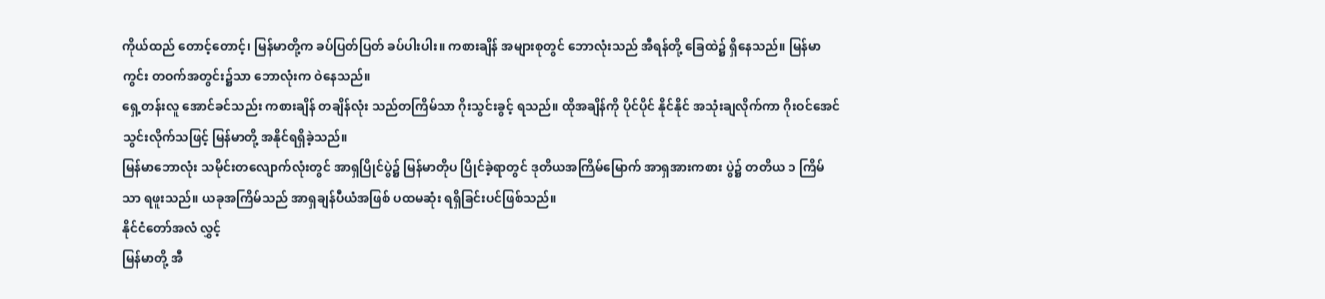ကိုယ်ထည် တောင့်တောင့်၊ မြန်မာတို့က ခပ်ပြတ်ပြတ် ခပ်ပါးပါး။ ကစားချိန် အများစုတွင် ဘောလုံးသည် အီရန်တို့ ခြေထဲ၌ ရှိနေသည်။ မြန်မာကွင်း တဝက်အတွင်း၌သာ ဘောလုံးက ဝဲနေသည်။
ရှေ့တန်းလူ အောင်ခင်သည်း ကစားချိန် တချိန်လုံး သည်တကြိမ်သာ ဂိုးသွင်းခွင့် ရသည်။ ထိုအချိန်ကို ပိုင်ပိုင် နိုင်နိုင် အသုံးချလိုက်ကာ ဂိုးဝင်အေင် သွင်းလိုက်သဖြင့် မြန်မာတို့ အနိုင်ရရှိခဲ့သည်။
မြန်မာဘောလုံး သမိုင်းတလျောက်လုံးတွင် အာရှပြိုင်ပွဲ၌ မြန်မာတိုပ ပြိုင်ခဲ့ရာတွင် ဒုတိယအကြိမ်မြောက် အာရှအားကစား ပွဲ၌ တတိယ ၁ ကြိမ်သာ ရဖူးသည်။ ယခုအကြိမ်သည် အာရှချန်ပီယံအဖြစ် ပထမဆုံး ရရှိခြင်းပင်ဖြစ်သည်။
နိုင်ငံတော်အလံ လွှင့်
မြန်မာတို့ အီ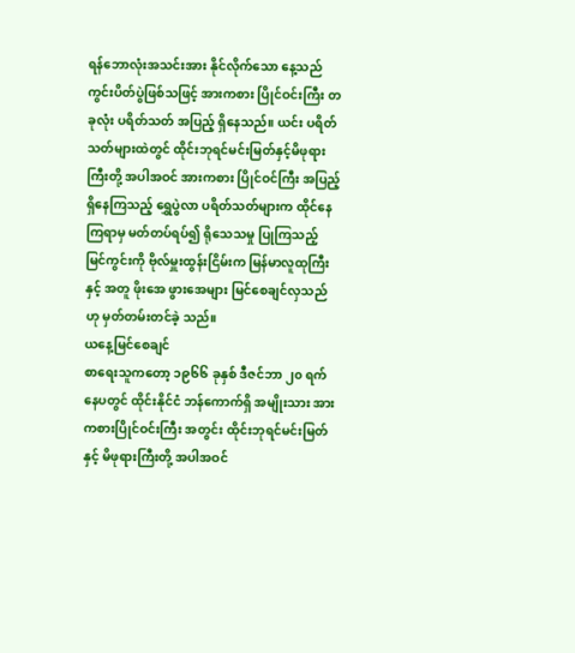ရန်ဘောလုံးအသင်းအား နိုင်လိုက်သော နေ့သည် ကွင်းပိတ်ပွဲဖြစ်သဖြင့် အားကစား ပြိုင်ဝင်းကြီး တခုလုံး ပရိတ်သတ် အပြည့် ရှိနေသည်။ ယင်း ပရိတ်သတ်များထဲတွင် ထိုင်းဘုရင်မင်းမြတ်နှင့်မိဖုရားကြီးတို့ အပါအဝင် အားကစား ပြိုင်ဝင်ကြီး အပြည့်ရှိနေကြသည့် ရွှေပွဲလာ ပရိတ်သတ်များက ထိုင်နေကြရာမှ မတ်တပ်ရပ်၍ ရိုသေသမှု ပြုကြသည့် မြင်ကွင်းကို ဗိုလ်မှူးထွန်းငြိမ်းက မြန်မာလူထုကြီးနှင့် အတူ ဖိုးအေ ဖွားအေများ မြင်စေချင်လှသည်ဟု မှတ်တမ်းတင်ခဲ့ သည်။
ယနေ့မြင်စေချင်
စာရေးသူကတော့ ၁၉၆၆ ခုနှစ် ဒီဇင်ဘာ ၂၀ ရက်နေပတွင် ထိုင်းနိုင်ငံ ဘန်ကောက်ရှိ အမျိုးသား အားကစားပြိုင်ဝင်းကြီး အတွင်း ထိုင်းဘုရင်မင်းမြတ်နှင့် မိဖုရားကြီးတို့ အပါအဝင်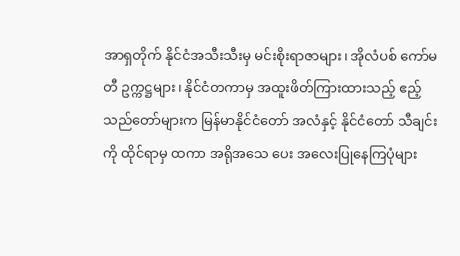အာရှတိုက် နိုင်ငံအသီးသီးမှ မင်းစိုးရာဇာများ၊ အိုလံပစ် ကော်မတီ ဥက္ကဋ္ဌများ၊ နိုင်ငံတကာမှ အထူးဖိတ်ကြားထားသည့် ဧည့်သည်တော်များက မြန်မာနိုင်ငံတော် အလံနှင့် နိုင်ငံတော် သီချင်းကို ထိုင်ရာမှ ထကာ အရိုအသေ ပေး အလေးပြုနေကြပုံများ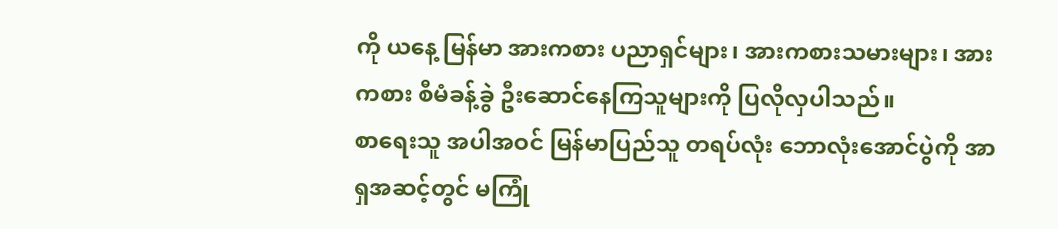ကို ယနေ့ မြန်မာ အားကစား ပညာရှင်များ၊ အားကစားသမားများ၊ အားကစား စီမံခန့်ခွဲ ဦးဆောင်နေကြသူများကို ပြလိုလှပါသည်။
စာရေးသူ အပါအဝင် မြန်မာပြည်သူ တရပ်လုံး ဘောလုံးအောင်ပွဲကို အာရှအဆင့်တွင် မကြုံ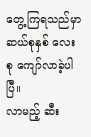တွေ့ကြရသည်မှာ ဆယ်စုနှစ် လေးစု ကျော်လာခဲ့ပါပြီ။
လာမည့် ဆီး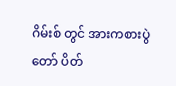ဂိမ်းစ် တွင် အားကစားပွဲတော် ပိတ်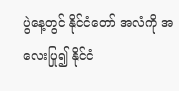ပွဲနေ့တွင် နိုင်ငံတော် အလံကို အလေးပြု၍ နိုင်ငံ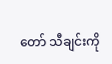တော် သီချင်းကို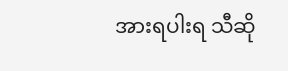အားရပါးရ သီဆို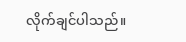လိုက်ချင်ပါသည်။